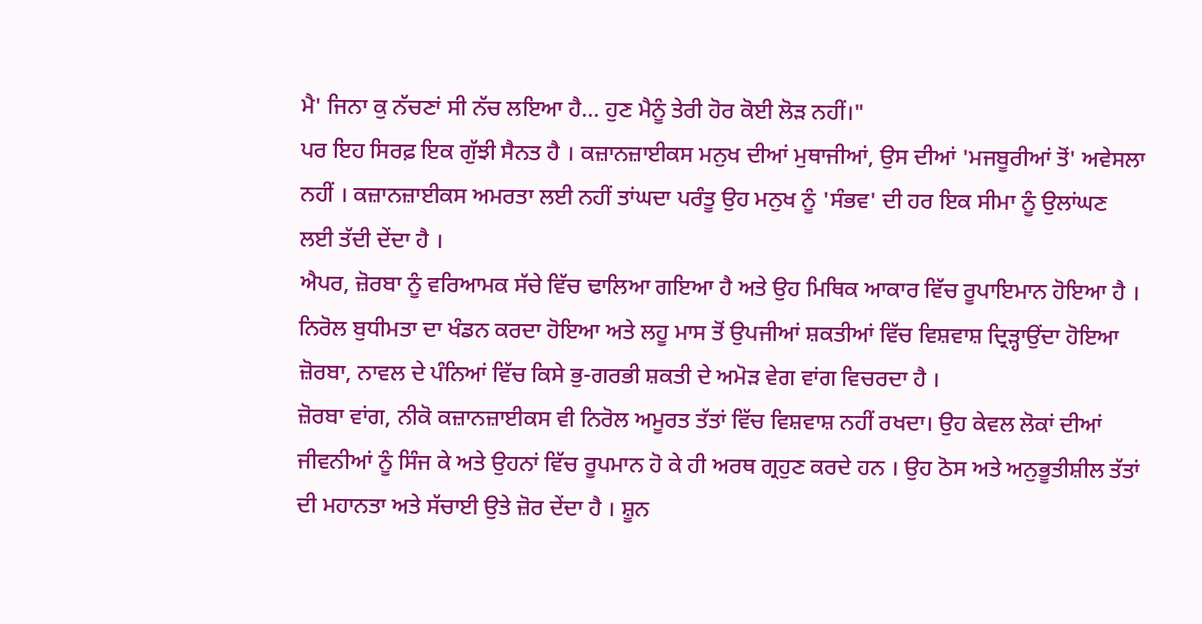ਮੈ' ਜਿਨਾ ਕੁ ਨੱਚਣਾਂ ਸੀ ਨੱਚ ਲਇਆ ਹੈ... ਹੁਣ ਮੈਨੂੰ ਤੇਰੀ ਹੋਰ ਕੋਈ ਲੋੜ ਨਹੀਂ।"
ਪਰ ਇਹ ਸਿਰਫ਼ ਇਕ ਗੁੱਝੀ ਸੈਨਤ ਹੈ । ਕਜ਼ਾਨਜ਼ਾਈਕਸ ਮਨੁਖ ਦੀਆਂ ਮੁਥਾਜੀਆਂ, ਉਸ ਦੀਆਂ 'ਮਜਬੂਰੀਆਂ ਤੋਂ' ਅਵੇਸਲਾ ਨਹੀਂ । ਕਜ਼ਾਨਜ਼ਾਈਕਸ ਅਮਰਤਾ ਲਈ ਨਹੀਂ ਤਾਂਘਦਾ ਪਰੰਤੂ ਉਹ ਮਨੁਖ ਨੂੰ 'ਸੰਭਵ' ਦੀ ਹਰ ਇਕ ਸੀਮਾ ਨੂੰ ਉਲਾਂਘਣ ਲਈ ਤੱਦੀ ਦੇਂਦਾ ਹੈ ।
ਐਪਰ, ਜ਼ੋਰਬਾ ਨੂੰ ਵਰਿਆਮਕ ਸੱਚੇ ਵਿੱਚ ਢਾਲਿਆ ਗਇਆ ਹੈ ਅਤੇ ਉਹ ਮਿਥਿਕ ਆਕਾਰ ਵਿੱਚ ਰੂਪਾਇਮਾਨ ਹੋਇਆ ਹੈ । ਨਿਰੋਲ ਬੁਧੀਮਤਾ ਦਾ ਖੰਡਨ ਕਰਦਾ ਹੋਇਆ ਅਤੇ ਲਹੂ ਮਾਸ ਤੋਂ ਉਪਜੀਆਂ ਸ਼ਕਤੀਆਂ ਵਿੱਚ ਵਿਸ਼ਵਾਸ਼ ਦ੍ਰਿੜ੍ਹਾਉਂਦਾ ਹੋਇਆ ਜ਼ੋਰਬਾ, ਨਾਵਲ ਦੇ ਪੰਨਿਆਂ ਵਿੱਚ ਕਿਸੇ ਭੁ-ਗਰਭੀ ਸ਼ਕਤੀ ਦੇ ਅਮੋੜ ਵੇਗ ਵਾਂਗ ਵਿਚਰਦਾ ਹੈ ।
ਜ਼ੋਰਬਾ ਵਾਂਗ, ਨੀਕੋ ਕਜ਼ਾਨਜ਼ਾਈਕਸ ਵੀ ਨਿਰੋਲ ਅਮੂਰਤ ਤੱਤਾਂ ਵਿੱਚ ਵਿਸ਼ਵਾਸ਼ ਨਹੀਂ ਰਖਦਾ। ਉਹ ਕੇਵਲ ਲੋਕਾਂ ਦੀਆਂ ਜੀਵਨੀਆਂ ਨੂੰ ਸਿੰਜ ਕੇ ਅਤੇ ਉਹਨਾਂ ਵਿੱਚ ਰੂਪਮਾਨ ਹੋ ਕੇ ਹੀ ਅਰਥ ਗ੍ਰਹੁਣ ਕਰਦੇ ਹਨ । ਉਹ ਠੋਸ ਅਤੇ ਅਨੁਭੂਤੀਸ਼ੀਲ ਤੱਤਾਂ ਦੀ ਮਹਾਨਤਾ ਅਤੇ ਸੱਚਾਈ ਉਤੇ ਜ਼ੋਰ ਦੇਂਦਾ ਹੈ । ਸ਼ੂਨ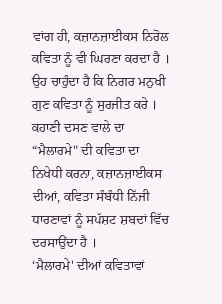ਵਾਂਗ ਹੀ, ਕਜ਼ਾਨਜ਼ਾਈਕਸ ਨਿਰੋਲ ਕਵਿਤਾ ਨੂੰ ਵੀ ਘਿਰਣਾ ਕਰਦਾ ਹੈ । ਉਹ ਚਾਹੁੰਦਾ ਹੈ ਕਿ ਨਿਗਰ ਮਨੁਖੀ ਗੁਣ ਕਵਿਤਾ ਨੂੰ ਸੁਰਜੀਤ ਕਰੇ । ਕਹਾਣੀ ਦਸਣ ਵਾਲੇ ਦਾ “ਮੈਲਾਰਮੇ" ਦੀ ਕਵਿਤਾ ਦਾ ਨਿਖੇਧੀ ਕਰਨਾ, ਕਜ਼ਾਨਜ਼ਾਈਕਸ ਦੀਆਂ, ਕਵਿਤਾ ਸੰਬੰਧੀ ਨਿੱਜੀ ਧਾਰਣਾਵਾਂ ਨੂੰ ਸਪੱਸ਼ਟ ਸ਼ਬਦਾਂ ਵਿੱਚ ਦਰਸਾਉਂਦਾ ਹੈ ।
‘ਮੈਲਾਰਮੇ' ਦੀਆਂ ਕਵਿਤਾਵਾਂ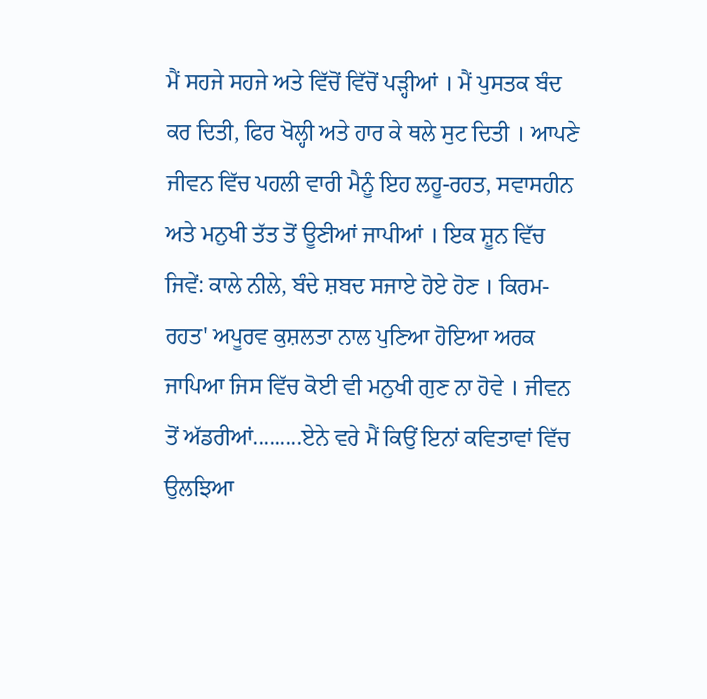ਮੈਂ ਸਹਜੇ ਸਹਜੇ ਅਤੇ ਵਿੱਚੋਂ ਵਿੱਚੋਂ ਪੜ੍ਹੀਆਂ । ਮੈਂ ਪੁਸਤਕ ਬੰਦ ਕਰ ਦਿਤੀ, ਫਿਰ ਖੋਲ੍ਹੀ ਅਤੇ ਹਾਰ ਕੇ ਥਲੇ ਸੁਟ ਦਿਤੀ । ਆਪਣੇ ਜੀਵਨ ਵਿੱਚ ਪਹਲੀ ਵਾਰੀ ਮੈਨੂੰ ਇਹ ਲਹੂ-ਰਹਤ, ਸਵਾਸਹੀਨ ਅਤੇ ਮਨੁਖੀ ਤੱਤ ਤੋਂ ਊਣੀਆਂ ਜਾਪੀਆਂ । ਇਕ ਸ਼ੂਨ ਵਿੱਚ ਜਿਵੇਂ: ਕਾਲੇ ਨੀਲੇ, ਬੰਦੇ ਸ਼ਬਦ ਸਜਾਏ ਹੋਏ ਹੋਣ । ਕਿਰਮ-ਰਹਤ' ਅਪੂਰਵ ਕੁਸ਼ਲਤਾ ਨਾਲ ਪੁਣਿਆ ਹੋਇਆ ਅਰਕ ਜਾਪਿਆ ਜਿਸ ਵਿੱਚ ਕੋਈ ਵੀ ਮਨੁਖੀ ਗੁਣ ਨਾ ਹੋਵੇ । ਜੀਵਨ ਤੋਂ ਅੱਡਰੀਆਂ.........ਏਨੇ ਵਰੇ ਮੈਂ ਕਿਉਂ ਇਨਾਂ ਕਵਿਤਾਵਾਂ ਵਿੱਚ ਉਲਝਿਆ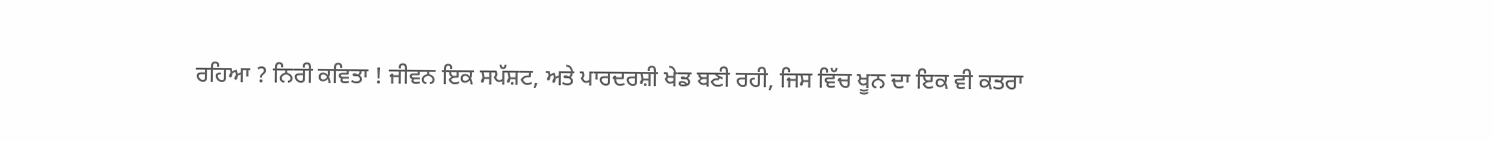ਰਹਿਆ ? ਨਿਰੀ ਕਵਿਤਾ ! ਜੀਵਨ ਇਕ ਸਪੱਸ਼ਟ, ਅਤੇ ਪਾਰਦਰਸ਼ੀ ਖੇਡ ਬਣੀ ਰਹੀ, ਜਿਸ ਵਿੱਚ ਖੂਨ ਦਾ ਇਕ ਵੀ ਕਤਰਾ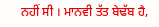ਨਹੀਂ ਸੀ । ਮਾਨਵੀ ਤੱਤ ਬੇਢੱਬ ਹੈ,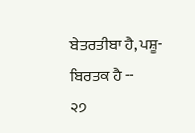ਬੇਤਰਤੀਬਾ ਹੈ, ਪਸ਼ੂ-ਬਿਰਤਕ ਹੈ --
੨੭